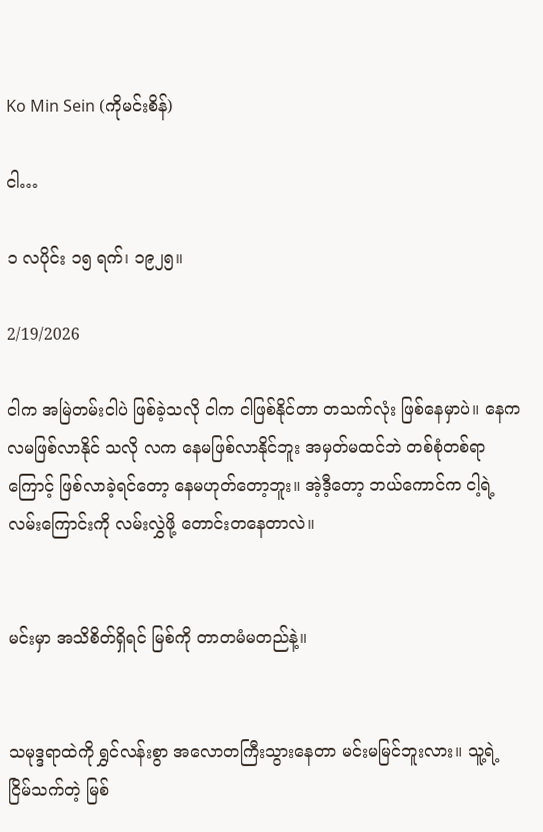Ko Min Sein (ကိုမင်းစိန်)

ငါ…

၁ လပိုင်း ၁၅ ရက်၊ ၁၉၂၅။

2/19/2026

ငါက အမြဲတမ်းငါပဲ ဖြစ်ခဲ့သလို ငါက ငါဖြစ်နိုင်တာ တသက်လုံး ဖြစ်နေမှာပဲ။ နေက လမဖြစ်လာနိုင် သလို လက နေမဖြစ်လာနိုင်ဘူး အမှတ်မထင်ဘဲ တစ်စုံတစ်ရာကြောင့် ဖြစ်လာခဲ့ရင်တော့ နေမဟုတ်တော့ဘူး။ အဲ့ဒီ့တော့ ဘယ်ကောင်က ငါ့ရဲ့လမ်းကြောင်းကို လမ်းလွှဲဖို့ တောင်းတနေတာလဲ။


မင်းမှာ အသိစိတ်ရှိရင် မြစ်ကို တာတမံမတည်နဲ့။


သမုဒ္ဒရာထဲကို ရွှင်လန်းစွာ အလောတကြီးသွားနေတာ မင်းမမြင်ဘူးလား။ သူ့ရဲ့ ငြိမ်သက်တဲ့ မြစ်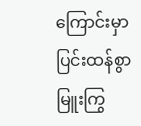ကြောင်းမှာ ပြင်းထန်စွာ မြူးကြွ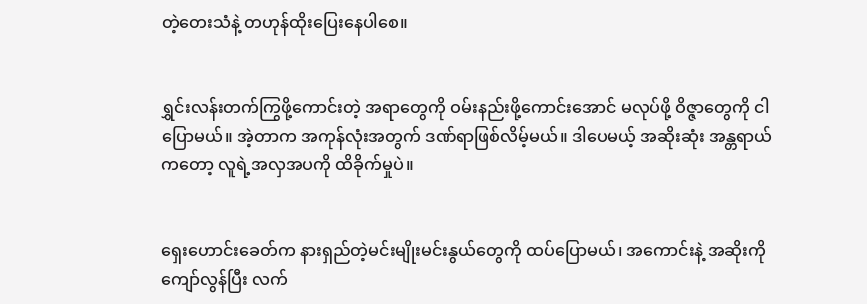တဲ့တေးသံနဲ့ တဟုန်ထိုးပြေးနေပါစေ။


ရွှင်းလန်းတက်ကြွဖို့ကောင်းတဲ့ အရာတွေကို ဝမ်းနည်းဖို့ကောင်းအောင် မလုပ်ဖို့ ဝိဇ္ဇာတွေကို ငါပြောမယ်။ အဲ့တာက အကုန်လုံးအတွက် ဒဏ်ရာဖြစ်လိမ့်မယ်။ ဒါပေမယ့် အဆိုးဆုံး အန္တရာယ်ကတော့ လူရဲ့အလှအပကို ထိခိုက်မှုပဲ။


ရှေးဟောင်းခေတ်က နားရှည်တဲ့မင်းမျိုးမင်းနွယ်တွေကို ထပ်ပြောမယ်၊ အကောင်းနဲ့ အဆိုးကို ကျော်လွန်ပြီး လက်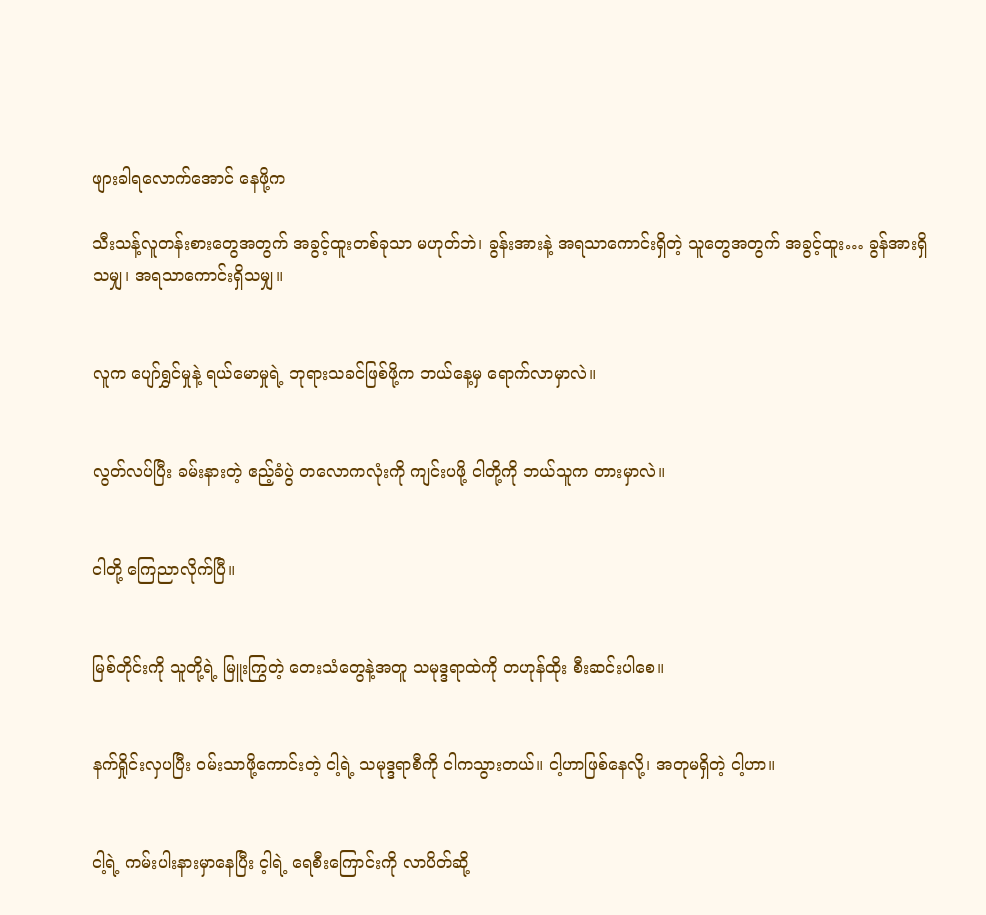ဖျားခါရလောက်အောင် နေဖို့က

သီးသန့်လူတန်းစားတွေအတွက် အခွင့်ထူးတစ်ခုသာ မဟုတ်ဘဲ၊ ခွန်းအားနဲ့ အရသာကောင်းရှိတဲ့ သူတွေအတွက် အခွင့်ထူး… ခွန်အားရှိသမျှ၊ အရသာကောင်းရှိသမျှ။


လူက ပျော်ရွှင်မှုနဲ့ ရယ်မောမှုရဲ့ ဘုရားသခင်ဖြစ်ဖို့က ဘယ်နေ့မှ ရောက်လာမှာလဲ။


လွတ်လပ်ပြီး ခမ်းနားတဲ့ ဧည့်ခံပွဲ တလောကလုံးကို ကျင်းပဖို့ ငါတို့ကို ဘယ်သူက တားမှာလဲ။


ငါတို့ ကြေညာလိုက်ပြီ။


မြစ်တိုင်းကို သူတို့ရဲ့ မြူးကြွတဲ့ တေးသံတွေနဲ့အတူ သမုဒ္ဒရာထဲကို တဟုန်ထိုး စီးဆင်းပါစေ။


နက်ရှိုင်းလှပပြီး ဝမ်းသာဖို့ကောင်းတဲ့ ငါ့ရဲ့ သမုဒ္ဒရာစီကို ငါကသွားတယ်။ ငါ့ဟာဖြစ်နေလို့၊ အတုမရှိတဲ့ ငါ့ဟာ။


ငါ့ရဲ့ ကမ်းပါးနားမှာနေပြီး င့ါရဲ့ ရေစီးကြောင်းကို လာပိတ်ဆို့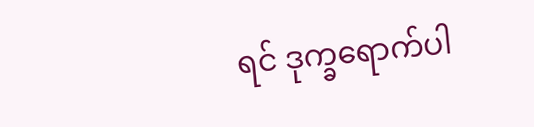ရင် ဒုက္ခရောက်ပါ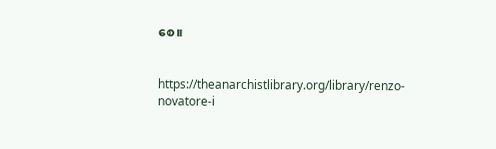စေ။


https://theanarchistlibrary.org/library/renzo-novatore-i